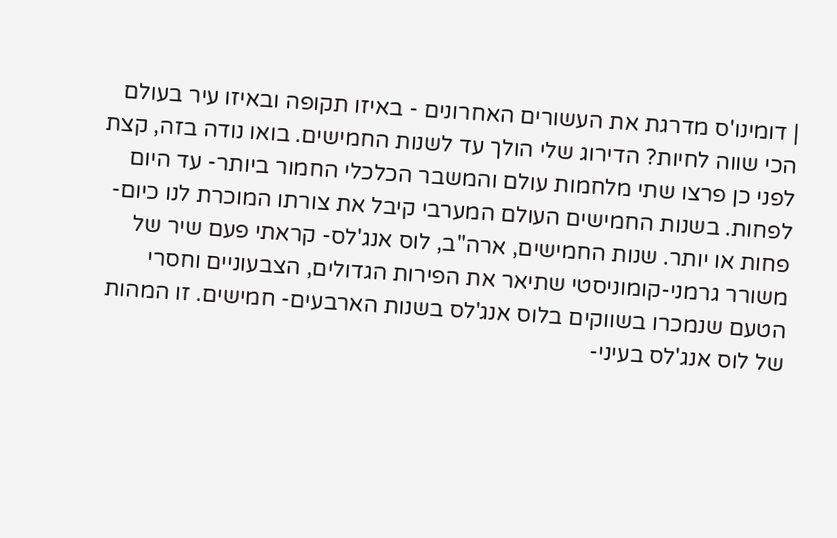| דומינו'ס מדרגת את העשורים האחרונים - באיזו תקופה ובאיזו עיר בעולם הכי שווה לחיות? הדירוג שלי הולך עד לשנות החמישים. בואו נודה בזה, קצת לפני כן פרצו שתי מלחמות עולם והמשבר הכלכלי החמור ביותר- עד היום לפחות. בשנות החמישים העולם המערבי קיבל את צורתו המוכרת לנו כיום- פחות או יותר. שנות החמישים, ארה"ב, לוס אנג'לס- קראתי פעם שיר של משורר גרמני-קומוניסטי שתיאר את הפירות הגדולים, הצבעוניים וחסרי הטעם שנמכרו בשווקים בלוס אנג'לס בשנות הארבעים- חמישים. זו המהות של לוס אנג'לס בעיני-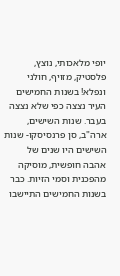יופי מלאכותי, נוצץ, פלסטיק, מזויף, חולני ונפלא! בשנות החמישים העיר נצצה כפי שלא נצצה בעבר. שנות השישים, ארה"ב, סן פרנסיסקו- שנות השישים היו שנים של אהבה חופשית, מוסיקה מהפכנית וסמי הזיות. כבר בשנות החמישים התיישבו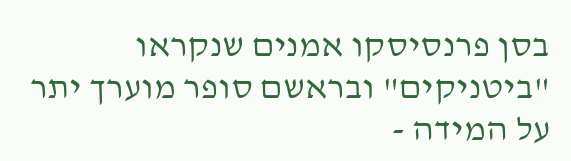בסן פרנסיסקו אמנים שנקראו "ביטניקים" ובראשם סופר מוערך יתר על המידה -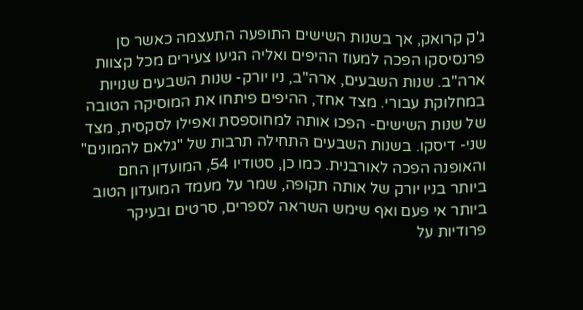ג'ק קרואק, אך בשנות השישים התופעה התעצמה כאשר סן פרנסיסקו הפכה למעוז ההיפים ואליה הגיעו צעירים מכל קצוות ארה"ב. שנות השבעים, ארה"ב, ניו יורק- שנות השבעים שנויות במחלוקת עבורי. מצד אחד, ההיפים פיתחו את המוסיקה הטובה של שנות השישים- הפכו אותה למחוספסת ואפילו לסקסית, מצד שני- דיסקו. בשנות השבעים התחילה תרבות של "גלאם להמונים" והאופנה הפכה לאורבנית. כמו כן, סטודיו 54, המועדון החם ביותר בניו יורק של אותה תקופה, שמר על מעמד המועדון הטוב ביותר אי פעם ואף שימש השראה לספרים, סרטים ובעיקר פרודיות על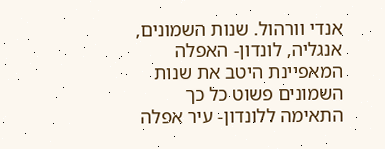אנדי וורהול. שנות השמונים, אנגליה, לונדון- האפלה המאפיינת היטב את שנות השמונים פשוט כל כך התאימה ללונדון- עיר אפלה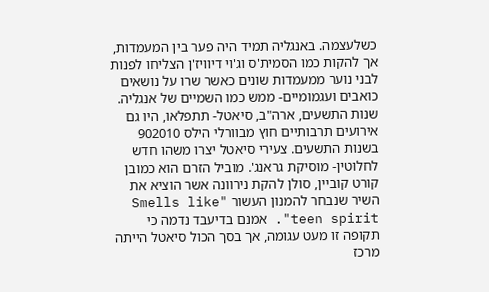כשלעצמה. באנגליה תמיד היה פער בין המעמדות, אך להקות כמו הסמית'ס וג'וי דיוויז'ן הצליחו לפנות לבני נוער ממעמדות שונים כאשר שרו על נושאים כואבים ועגמומיים- ממש כמו השמיים של אנגליה. שנות התשעים, ארה"ב, סיאטל- תתפלאו, היו גם אירועים תרבותיים חוץ מבוורלי הילס 902010 בשנות התשעים. צעירי סיאטל יצרו משהו חדש לחלוטין- מוסיקת גראנג'. מוביל הזרם הוא כמובן קורט קוביין, סולן להקת נירוונה אשר הוציא את השיר שנבחר להמנון העשור "Smells like teen spirit". אמנם בדיעבד נדמה כי תקופה זו מעט עגומה, אך בסך הכול סיאטל הייתה מרכז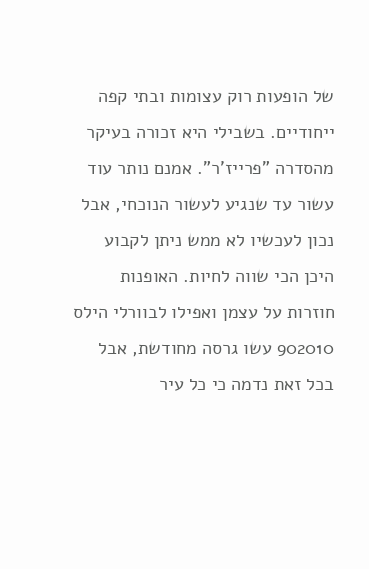של הופעות רוק עצומות ובתי קפה ייחודיים. בשבילי היא זכורה בעיקר מהסדרה "פרייז'ר". אמנם נותר עוד עשור עד שנגיע לעשור הנוכחי, אבל נכון לעכשיו לא ממש ניתן לקבוע היכן הכי שווה לחיות. האופנות חוזרות על עצמן ואפילו לבוורלי הילס 902010 עשו גרסה מחודשת, אבל בכל זאת נדמה כי כל עיר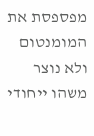מפספסת את המומנטום ולא נוצר משהו ייחודי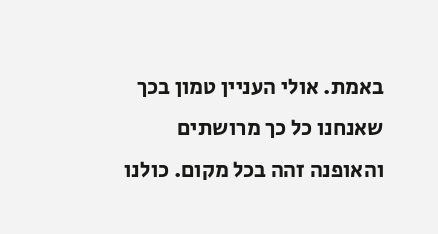באמת. אולי העניין טמון בכך שאנחנו כל כך מרושתים והאופנה זהה בכל מקום. כולנו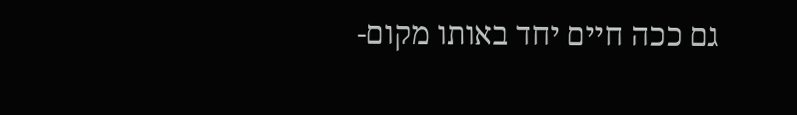גם ככה חיים יחד באותו מקום-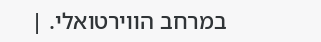במרחב הווירטואלי. |